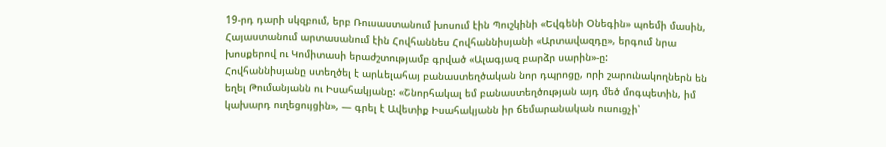19-րդ դարի սկզբում, երբ Ռուսաստանում խոսում էին Պուշկինի «Եվգենի Օնեգին» պոեմի մասին, Հայաստանում արտասանում էին Հովհաննես Հովհաննիսյանի «Արտավազդը», երգում նրա խոսքերով ու Կոմիտասի երաժշտությամբ գրված «Ալագյազ բարձր սարին»-ը:
Հովհաննիսյանը ստեղծել է արևելահայ բանաստեղծական նոր դպրոցը, որի շարունակողներն են եղել Թումանյանն ու Իսահակյանը: «Շնորհակալ եմ բանաստեղծության այդ մեծ մոգպետին, իմ կախարդ ուղեցույցին», — գրել է Ավետիք Իսահակյանն իր ճեմարանական ուսուցչի՝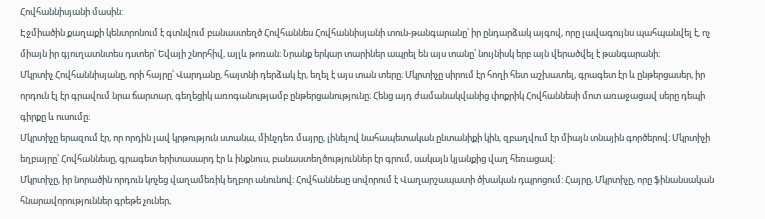Հովհաննիսյանի մասին:
Էջմիածին քաղաքի կենտրոնում է գտնվում բանաստեղծ Հովհաննես Հովհաննիսյանի տուն-թանգարանը՝ իր ընդարձակ այգով, որը լավագույնս պահպանվել է, ոչ միայն իր գյուղատնտես դստեր՝ Եվայի շնորհիվ, այլև թոռան: Նրանք երկար տարիներ ապրել են այս տանը՝ նույնիսկ երբ այն վերածվել է թանգարանի։
Մկրտիչ Հովհաննիսյանը, որի հայրը՝ Վարդանը, հայտնի դերձակ էր, եղել է այս տան տերը։ Մկրտիչը սիրում էր հողի հետ աշխատել, գրագետ էր և ընթերցասեր, իր որդուն էլ էր գրավում նրա ճարտար, գեղեցիկ առոգանությամբ ընթերցանությունը։ Հենց այդ ժամանակվանից փոքրիկ Հովհաննեսի մոտ առաջացավ սերը դեպի գիրքը և ուսումը։
Մկրտիչը երազում էր, որ որդին լավ կրթություն ստանա, մինչդեռ մայրը, լինելով նահապետական ընտանիքի կին, զբաղվում էր միայն տնային գործերով։ Մկրտիչի եղբայրը՝ Հովհաննեսը, գրագետ երիտասարդ էր և ինքնուս, բանաստեղծություններ էր գրում, սակայն կյանքից վաղ հեռացավ:
Մկրտիչը, իր նորածին որդուն կոչեց վաղամեռիկ եղբոր անունով։ Հովհաննեսը սովորում է Վաղարշապատի ծխական դպրոցում: Հայրը, Մկրտիչը, որը ֆինանսական հնարավորություններ գրեթե չուներ,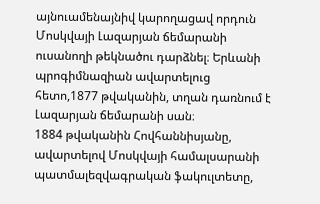այնուամենայնիվ կարողացավ որդուն Մոսկվայի Լազարյան ճեմարանի ուսանողի թեկնածու դարձնել։ Երևանի պրոգիմնազիան ավարտելուց հետո,1877 թվականին, տղան դառնում է Լազարյան ճեմարանի սան։
1884 թվականին Հովհաննիսյանը, ավարտելով Մոսկվայի համալսարանի պատմալեզվագրական ֆակուլտետը,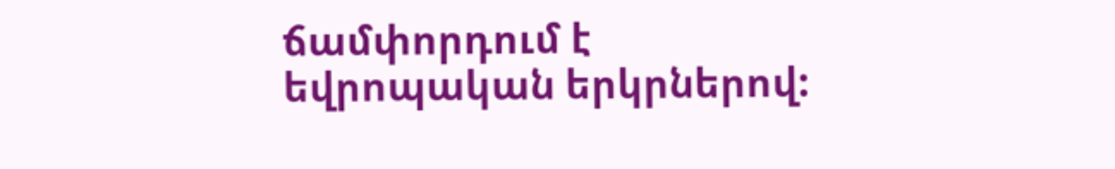ճամփորդում է եվրոպական երկրներով: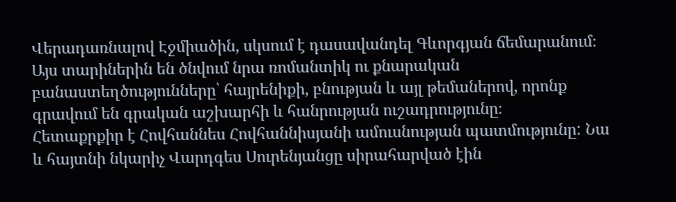Վերադառնալով Էջմիածին, սկսում է դասավանդել Գևորգյան ճեմարանում։ Այս տարիներին են ծնվում նրա ռոմանտիկ ու քնարական բանաստեղծությունները՝ հայրենիքի, բնության և այլ թեմաներով, որոնք գրավում են գրական աշխարհի և հանրության ուշադրությունը։
Հետաքրքիր է Հովհաննես Հովհաննիսյանի ամուսնության պատմությունը: Նա և հայտնի նկարիչ Վարդգես Սուրենյանցը սիրահարված էին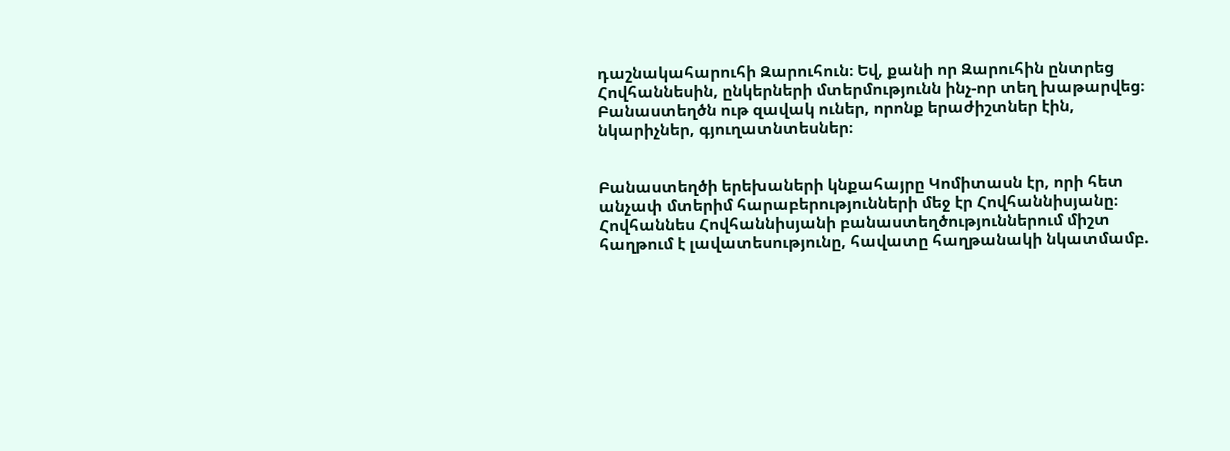դաշնակահարուհի Զարուհուն։ Եվ, քանի որ Զարուհին ընտրեց Հովհաննեսին, ընկերների մտերմությունն ինչ-որ տեղ խաթարվեց։ Բանաստեղծն ութ զավակ ուներ, որոնք երաժիշտներ էին, նկարիչներ, գյուղատնտեսներ։


Բանաստեղծի երեխաների կնքահայրը Կոմիտասն էր, որի հետ անչափ մտերիմ հարաբերությունների մեջ էր Հովհաննիսյանը։ Հովհաննես Հովհաննիսյանի բանաստեղծություններում միշտ հաղթում է լավատեսությունը, հավատը հաղթանակի նկատմամբ.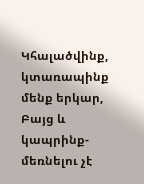Կհալածվինք, կտառապինք մենք երկար,
Բայց և կապրինք-մեռնելու չէ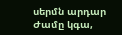սերմն արդար
Ժամը կգա,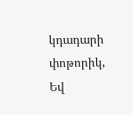կդադարի փոթորիկ,
Եվ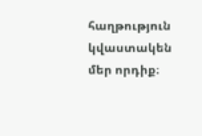հաղթություն կվաստակեն մեր որդիք։